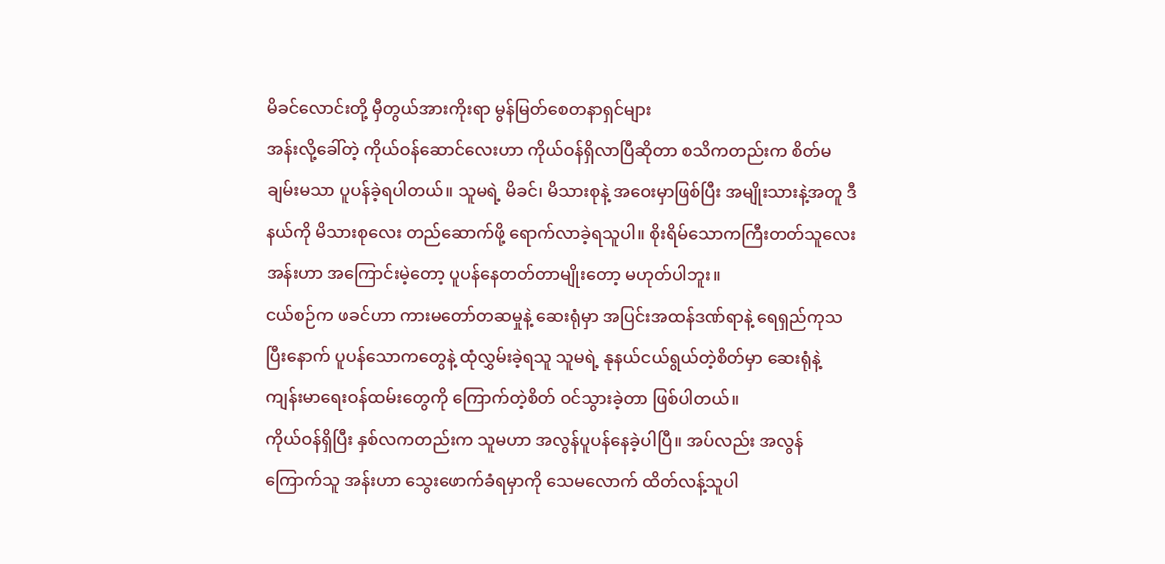မိခင်လောင်းတို့ မှီတွယ်အားကိုးရာ မွန်မြတ်စေတနာရှင်များ
အန်းလို့ခေါ်တဲ့ ကိုယ်ဝန်ဆောင်လေးဟာ ကိုယ်ဝန်ရှိလာပြီဆိုတာ စသိကတည်းက စိတ်မချမ်းမသာ ပူပန်ခဲ့ရပါတယ်။ သူမရဲ့ မိခင်၊ မိသားစုနဲ့ အဝေးမှာဖြစ်ပြီး အမျိုးသားနဲ့အတူ ဒီနယ်ကို မိသားစုလေး တည်ဆောက်ဖို့ ရောက်လာခဲ့ရသူပါ။ စိုးရိမ်သောကကြီးတတ်သူလေး အန်းဟာ အကြောင်းမဲ့တော့ ပူပန်နေတတ်တာမျိုးတော့ မဟုတ်ပါဘူး။
ငယ်စဉ်က ဖခင်ဟာ ကားမတော်တဆမှုနဲ့ ဆေးရုံမှာ အပြင်းအထန်ဒဏ်ရာနဲ့ ရေရှည်ကုသပြီးနောက် ပူပန်သောကတွေနဲ့ ထုံလွှမ်းခဲ့ရသူ သူမရဲ့ နုနယ်ငယ်ရွယ်တဲ့စိတ်မှာ ဆေးရုံနဲ့ ကျန်းမာရေးဝန်ထမ်းတွေကို ကြောက်တဲ့စိတ် ဝင်သွားခဲ့တာ ဖြစ်ပါတယ်။
ကိုယ်ဝန်ရှိပြီး နှစ်လကတည်းက သူမဟာ အလွန်ပူပန်နေခဲ့ပါပြီ။ အပ်လည်း အလွန်ကြောက်သူ အန်းဟာ သွေးဖောက်ခံရမှာကို သေမလောက် ထိတ်လန့်သူပါ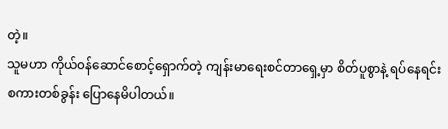တဲ့။
သူမဟာ ကိုယ်၀န်ဆောင်စောင့်ရှောက်တဲ့ ကျန်းမာရေးစင်တာရှေ့မှာ စိတ်ပူစွာနဲ့ ရပ်နေရင်း စကားတစ်ခွန်း ပြောနေမိပါတယ်။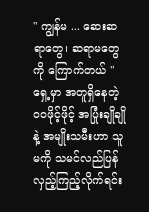" ကျွန်မ ... ဆေးဆရာတွေ၊ ဆရာမတွေကို ကြောက်တယ် "
ရှေ့မှာ အတူရှိနေတဲ့ ဝဝဖိုင့်ဖိုင့် အပြုံးချိုချိုနဲ့ အမျိုးသမီးဟာ သူမကို သမင်လည်ပြန် လှည့်ကြည့်လိုက်ရင်း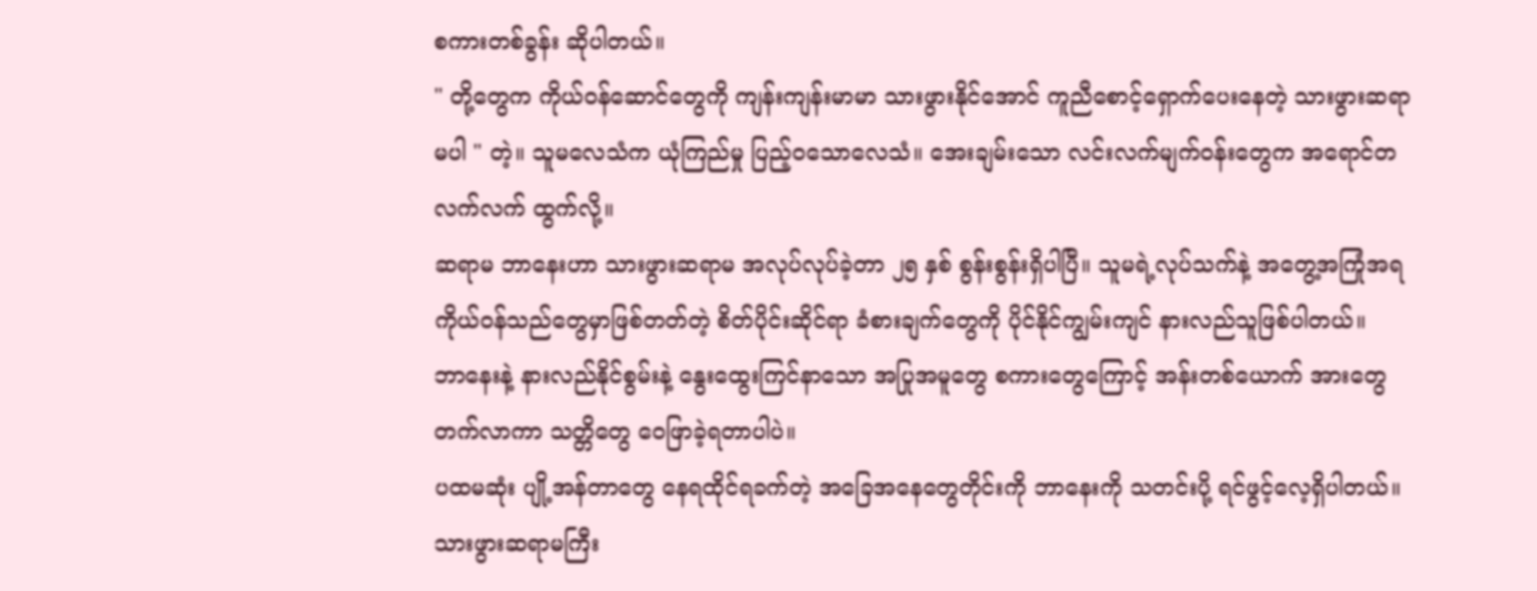စကားတစ်ခွန်း ဆိုပါတယ်။
" တို့တွေက ကိုယ်ဝန်ဆောင်တွေကို ကျန်းကျန်းမာမာ သားဖွားနိုင်အောင် ကူညီစောင့်ရှောက်ပေးနေတဲ့ သားဖွားဆရာမပါ " တဲ့။ သူမလေသံက ယုံကြည်မှု ပြည့်၀သောလေသံ။ အေးချမ်းသော လင်းလက်မျက်၀န်းတွေက အရောင်တလက်လက် ထွက်လို့။
ဆရာမ ဘာနေးဟာ သားဖွားဆရာမ အလုပ်လုပ်ခဲ့တာ ၂၅ နှစ် စွန်းစွန်းရှိပါပြီ။ သူမရဲ့လုပ်သက်နဲ့ အတွေ့အကြုံအရ ကိုယ်ဝန်သည်တွေမှာဖြစ်တတ်တဲ့ စိတ်ပိုင်းဆိုင်ရာ ခံစားချက်တွေကို ပိုင်နိုင်ကျွမ်းကျင် နားလည်သူဖြစ်ပါတယ်။
ဘာနေးနဲ့ နားလည်နိုင်စွမ်းနဲ့ နွေးထွေးကြင်နာသော အပြုအမူတွေ စကားတွေကြောင့် အန်းတစ်ယောက် အားတွေတက်လာကာ သတ္တိတွေ ဝေဖြာခဲ့ရတာပါပဲ။
ပထမဆုံး ပျို့အန်တာတွေ နေရထိုင်ရခက်တဲ့ အခြေအနေတွေတိုင်းကို ဘာနေးကို သတင်းပို့ ရင်ဖွင့်လေ့ရှိပါတယ်။
သားဖွားဆရာမကြီး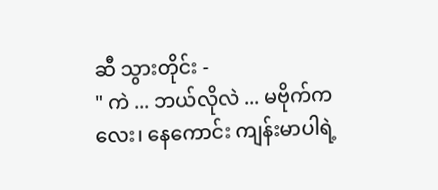ဆီ သွားတိုင်း -
" ကဲ ... ဘယ်လိုလဲ ... မဗိုက်ကလေး၊ နေကောင်း ကျန်းမာပါရဲ့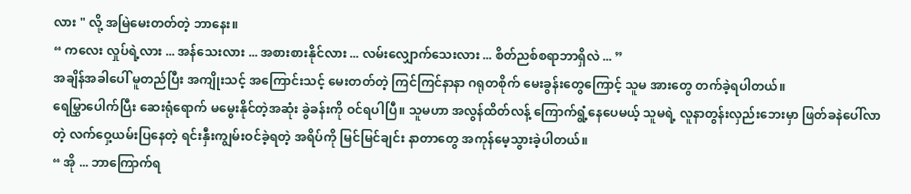လား " လို့ အမြဲမေးတတ်တဲ့ ဘာနေး။
“ ကလေး လှုပ်ရဲ့လား ... အန်သေးလား ... အစားစားနိုင်လား ... လမ်းလျှောက်သေးလား ... စိတ်ညစ်စရာဘာရှိလဲ ... ”
အချိန်အခါပေါ် မူတည်ပြီး အကျိုးသင့် အကြောင်းသင့် မေးတတ်တဲ့ ကြင်ကြင်နာနာ ဂရုတစိုက် မေးခွန်းတွေကြောင့် သူမ အားတွေ တက်ခဲ့ရပါတယ်။
ရေမြွှာပေါက်ပြီး ဆေးရုံရောက် မမွေးနိုင်တဲ့အဆုံး ခွဲခန်းကို ဝင်ရပါပြီ။ သူမဟာ အလွန်ထိတ်လန့် ကြောက်ရွံ့နေပေမယ့် သူမရဲ့ လူနာတွန်းလှည်းဘေးမှာ ဖြတ်ခနဲပေါ်လာတဲ့ လက်ဝှေ့ယမ်းပြနေတဲ့ ရင်းနှီးကျွမ်းဝင်ခဲ့ရတဲ့ အရိပ်ကို မြင်မြင်ချင်း နာတာတွေ အကုန်မေ့သွားခဲ့ပါတယ်။
“ အို ... ဘာကြောက်ရ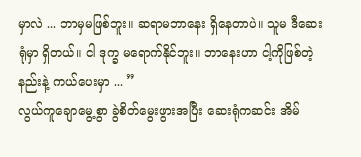မှာလဲ ... ဘာမှမဖြစ်ဘူး။ ဆရာမဘာနေး ရှိနေတာပဲ။ သူမ ဒီဆေးရုံမှာ ရှိတယ်။ ငါ ဒုက္ခ မရောက်နိုင်ဘူး။ ဘာနေးဟာ ငါ့ကိုဖြစ်တဲ့နည်းနဲ့ ကယ်ပေးမှာ ... ”
လွယ်ကူချောမွေ့စွာ ခွဲစိတ်မွေးဖွားအပြီး ဆေးရုံကဆင်း အိမ်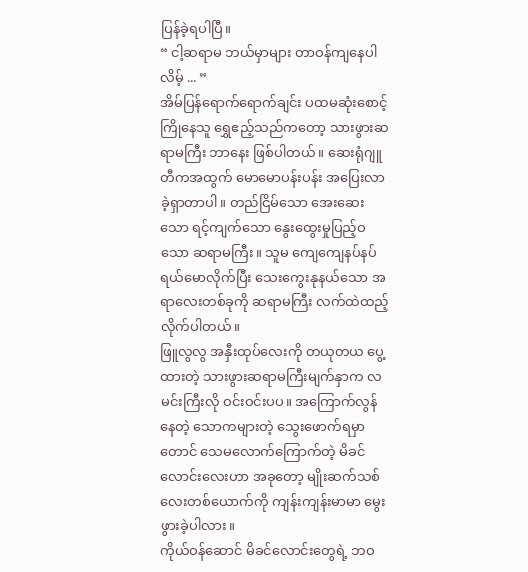ပြန်ခဲ့ရပါပြီ။
“ ငါ့ဆရာမ ဘယ်မှာများ တာဝန်ကျနေပါလိမ့် ... ”
အိမ်ပြန်ရောက်ရောက်ချင်း ပထမဆုံးစောင့်ကြိုနေသူ ရွှေဧည့်သည်ကတော့ သားဖွားဆရာမကြီး ဘာနေး ဖြစ်ပါတယ်။ ဆေးရုံဂျူတီကအထွက် မောမောပန်းပန်း အပြေးလာခဲ့ရှာတာပါ။ တည်ငြိမ်သော အေးဆေးသော ရင့်ကျက်သော နွေးထွေးမှုပြည့်ဝသော ဆရာမကြီး။ သူမ ကျေကျေနပ်နပ် ရယ်မောလိုက်ပြီး သေးကွေးနုနယ်သော အရာလေးတစ်ခုကို ဆရာမကြီး လက်ထဲထည့်လိုက်ပါတယ်။
ဖြူလွလွ အနှီးထုပ်လေးကို တယုတယ ပွေ့ထားတဲ့ သားဖွားဆရာမကြီးမျက်နှာက လမင်းကြီးလို ဝင်းဝင်းပပ။ အကြောက်လွန်နေတဲ့ သောကများတဲ့ သွေးဖောက်ရမှာတောင် သေမလောက်ကြောက်တဲ့ မိခင်လောင်းလေးဟာ အခုတော့ မျိုးဆက်သစ်လေးတစ်ယောက်ကို ကျန်းကျန်းမာမာ မွေးဖွားခဲ့ပါလား။
ကိုယ်ဝန်ဆောင် မိခင်လောင်းတွေရဲ့ ဘဝ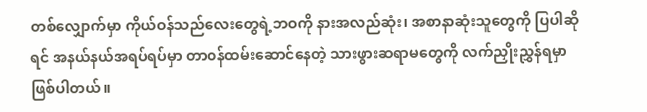တစ်လျှောက်မှာ ကိုယ်ဝန်သည်လေးတွေရဲ့ဘဝကို နားအလည်ဆုံး၊ အစာနာဆုံးသူတွေကို ပြပါဆိုရင် အနယ်နယ်အရပ်ရပ်မှာ တာ၀န်ထမ်းဆောင်နေတဲ့ သားဖွားဆရာမတွေကို လက်ညှိုးညွှန်ရမှာ ဖြစ်ပါတယ်။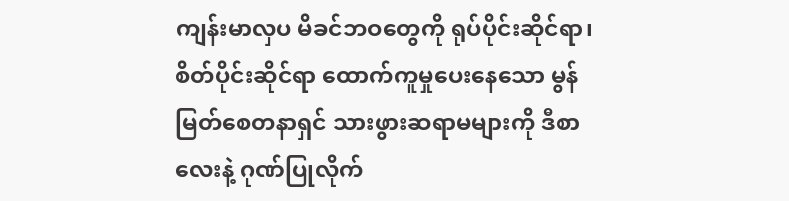ကျန်းမာလှပ မိခင်ဘဝတွေကို ရုပ်ပိုင်းဆိုင်ရာ၊ စိတ်ပိုင်းဆိုင်ရာ ထောက်ကူမှုပေးနေသော မွန်မြတ်စေတနာရှင် သားဖွားဆရာမများကို ဒီစာလေးနဲ့ ဂုဏ်ပြုလိုက်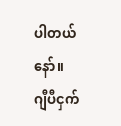ပါတယ်နော်။
ဂျီပီငှက်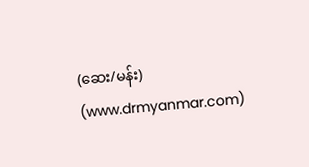(ဆေး/မန်း) (www.drmyanmar.com)